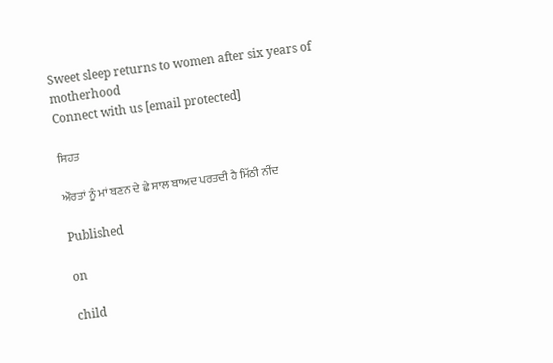Sweet sleep returns to women after six years of motherhood
Connect with us [email protected]

ਸਿਹਤ

ਔਰਤਾਂ ਨੂੰ ਮਾਂ ਬਣਨ ਦੇ ਛੇ ਸਾਲ ਬਾਅਦ ਪਰਤਦੀ ਹੈ ਮਿੱਠੀ ਨੀਂਦ

Published

on

child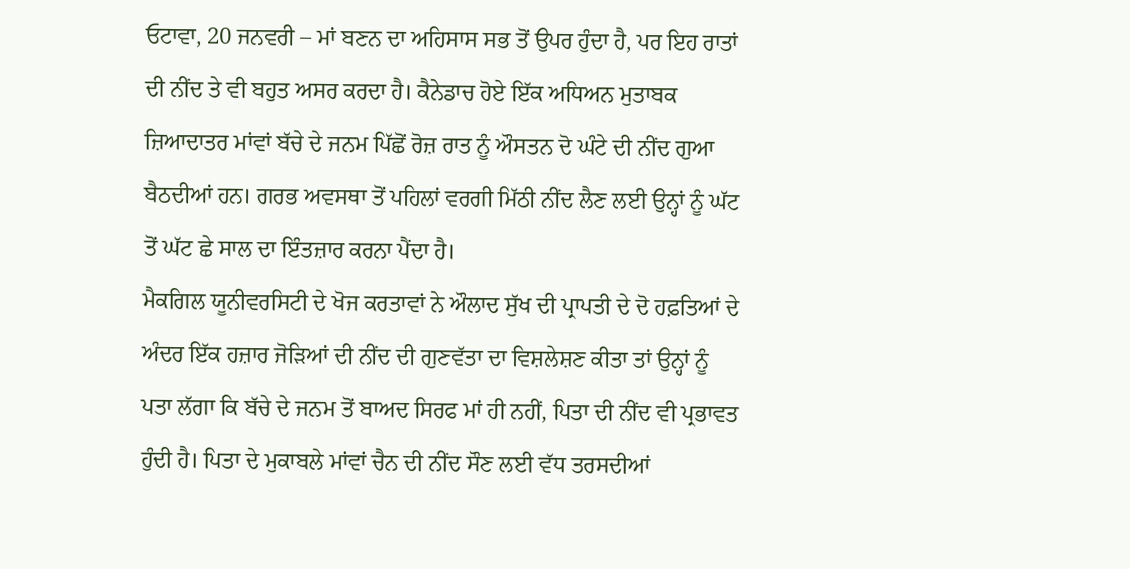ਓਟਾਵਾ, 20 ਜਨਵਰੀ – ਮਾਂ ਬਣਨ ਦਾ ਅਹਿਸਾਸ ਸਭ ਤੋਂ ਉਪਰ ਹੁੰਦਾ ਹੈ, ਪਰ ਇਹ ਰਾਤਾਂ ਦੀ ਨੀਂਦ ਤੇ ਵੀ ਬਹੁਤ ਅਸਰ ਕਰਦਾ ਹੈ। ਕੈਨੇਡਾਚ ਹੋਏ ਇੱਕ ਅਧਿਅਨ ਮੁਤਾਬਕ ਜ਼ਿਆਦਾਤਰ ਮਾਂਵਾਂ ਬੱਚੇ ਦੇ ਜਨਮ ਪਿੱਛੋਂ ਰੋਜ਼ ਰਾਤ ਨੂੰ ਔਸਤਨ ਦੋ ਘੰਟੇ ਦੀ ਨੀਂਦ ਗੁਆ ਬੈਠਦੀਆਂ ਹਨ। ਗਰਭ ਅਵਸਥਾ ਤੋਂ ਪਹਿਲਾਂ ਵਰਗੀ ਮਿੱਠੀ ਨੀਂਦ ਲੈਣ ਲਈ ਉਨ੍ਹਾਂ ਨੂੰ ਘੱਟ ਤੋਂ ਘੱਟ ਛੇ ਸਾਲ ਦਾ ਇੰਤਜ਼ਾਰ ਕਰਨਾ ਪੈਂਦਾ ਹੈ।
ਮੈਕਗਿਲ ਯੂਨੀਵਰਸਿਟੀ ਦੇ ਖੋਜ ਕਰਤਾਵਾਂ ਨੇ ਔਲਾਦ ਸੁੱਖ ਦੀ ਪ੍ਰਾਪਤੀ ਦੇ ਦੋ ਹਫ਼ਤਿਆਂ ਦੇ ਅੰਦਰ ਇੱਕ ਹਜ਼ਾਰ ਜੋੜਿਆਂ ਦੀ ਨੀਂਦ ਦੀ ਗੁਣਵੱਤਾ ਦਾ ਵਿਸ਼ਲੇਸ਼ਣ ਕੀਤਾ ਤਾਂ ਉਨ੍ਹਾਂ ਨੂੰ ਪਤਾ ਲੱਗਾ ਕਿ ਬੱਚੇ ਦੇ ਜਨਮ ਤੋਂ ਬਾਅਦ ਸਿਰਫ ਮਾਂ ਹੀ ਨਹੀਂ, ਪਿਤਾ ਦੀ ਨੀਂਦ ਵੀ ਪ੍ਰਭਾਵਤ ਹੁੰਦੀ ਹੈ। ਪਿਤਾ ਦੇ ਮੁਕਾਬਲੇ ਮਾਂਵਾਂ ਚੈਨ ਦੀ ਨੀਂਦ ਸੌਣ ਲਈ ਵੱਧ ਤਰਸਦੀਆਂ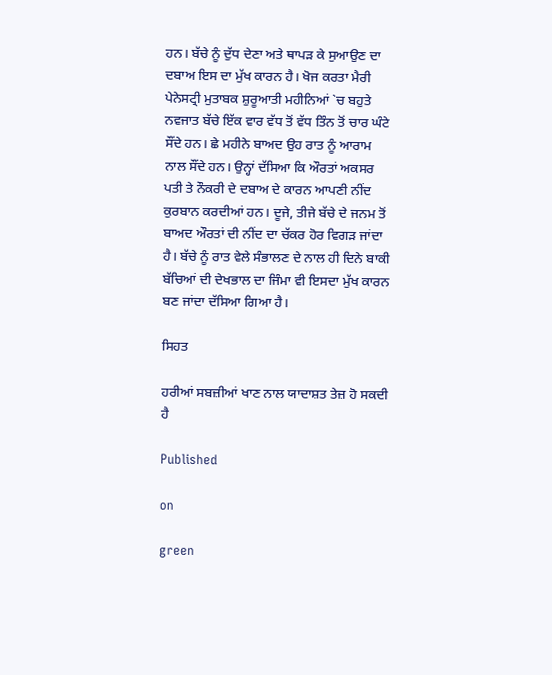ਹਨ। ਬੱਚੇ ਨੂੰ ਦੁੱਧ ਦੇਣਾ ਅਤੇ ਥਾਪੜ ਕੇ ਸੁਆਉਣ ਦਾ ਦਬਾਅ ਇਸ ਦਾ ਮੁੱਖ ਕਾਰਨ ਹੈ। ਖੋਜ ਕਰਤਾ ਮੈਰੀ ਪੇਨੇਸਟ੍ਰੀ ਮੁਤਾਬਕ ਸ਼ੁਰੂਆਤੀ ਮਹੀਨਿਆਂ `ਚ ਬਹੁਤੇ ਨਵਜਾਤ ਬੱਚੇ ਇੱਕ ਵਾਰ ਵੱਧ ਤੋਂ ਵੱਧ ਤਿੰਨ ਤੋਂ ਚਾਰ ਘੰਟੇ ਸੌਂਦੇ ਹਨ। ਛੇ ਮਹੀਨੇ ਬਾਅਦ ਉਹ ਰਾਤ ਨੂੰ ਆਰਾਮ ਨਾਲ ਸੌਂਦੇ ਹਨ। ਉਨ੍ਹਾਂ ਦੱਸਿਆ ਕਿ ਔਰਤਾਂ ਅਕਸਰ ਪਤੀ ਤੇ ਨੌਕਰੀ ਦੇ ਦਬਾਅ ਦੇ ਕਾਰਨ ਆਪਣੀ ਨੀਂਦ ਕੁਰਬਾਨ ਕਰਦੀਆਂ ਹਨ। ਦੂਜੇ, ਤੀਜੇ ਬੱਚੇ ਦੇ ਜਨਮ ਤੋਂ ਬਾਅਦ ਔਰਤਾਂ ਦੀ ਨੀਂਦ ਦਾ ਚੱਕਰ ਹੋਰ ਵਿਗੜ ਜਾਂਦਾ ਹੈ। ਬੱਚੇ ਨੂੰ ਰਾਤ ਵੇਲੇ ਸੰਭਾਲਣ ਦੇ ਨਾਲ ਹੀ ਦਿਨੇ ਬਾਕੀ ਬੱਚਿਆਂ ਦੀ ਦੇਖਭਾਲ ਦਾ ਜਿੰਮਾ ਵੀ ਇਸਦਾ ਮੁੱਖ ਕਾਰਨ ਬਣ ਜਾਂਦਾ ਦੱਸਿਆ ਗਿਆ ਹੈ।

ਸਿਹਤ

ਹਰੀਆਂ ਸਬਜ਼ੀਆਂ ਖਾਣ ਨਾਲ ਯਾਦਾਸ਼ਤ ਤੇਜ਼ ਹੋ ਸਕਦੀ ਹੈ

Published

on

green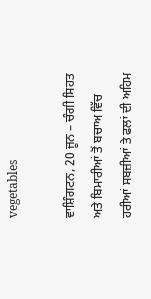vegetables

ਵਾਸ਼ਿੰਗਟਨ, 20 ਜੂਨ – ਚੰਗੀ ਸਿਹਤ ਅਤੇ ਬਿਮਾਰੀਆਂ ਤੋਂ ਬਚਾਅ ਵਿੱਚ ਹਰੀਆਂ ਸਬਜ਼ੀਆਂ ਤੇ ਫਲਾਂ ਦੀ ਅਹਿਮ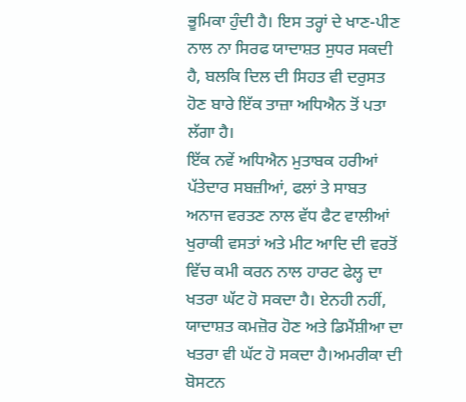ਭੂਮਿਕਾ ਹੁੰਦੀ ਹੈ। ਇਸ ਤਰ੍ਹਾਂ ਦੇ ਖਾਣ-ਪੀਣ ਨਾਲ ਨਾ ਸਿਰਫ ਯਾਦਾਸ਼ਤ ਸੁਧਰ ਸਕਦੀ ਹੈ, ਬਲਕਿ ਦਿਲ ਦੀ ਸਿਹਤ ਵੀ ਦਰੁਸਤ ਹੋਣ ਬਾਰੇ ਇੱਕ ਤਾਜ਼ਾ ਅਧਿਐਨ ਤੋਂ ਪਤਾ ਲੱਗਾ ਹੈ।
ਇੱਕ ਨਵੇਂ ਅਧਿਐਨ ਮੁਤਾਬਕ ਹਰੀਆਂ ਪੱਤੇਦਾਰ ਸਬਜ਼ੀਆਂ, ਫਲਾਂ ਤੇ ਸਾਬਤ ਅਨਾਜ ਵਰਤਣ ਨਾਲ ਵੱਧ ਫੈਟ ਵਾਲੀਆਂ ਖੁਰਾਕੀ ਵਸਤਾਂ ਅਤੇ ਮੀਟ ਆਦਿ ਦੀ ਵਰਤੋਂ ਵਿੱਚ ਕਮੀ ਕਰਨ ਨਾਲ ਹਾਰਟ ਫੇਲ੍ਹ ਦਾ ਖਤਰਾ ਘੱਟ ਹੋ ਸਕਦਾ ਹੈ। ਏਨਹੀ ਨਹੀਂ, ਯਾਦਾਸ਼ਤ ਕਮਜ਼ੋਰ ਹੋਣ ਅਤੇ ਡਿਮੈਂਸ਼ੀਆ ਦਾ ਖਤਰਾ ਵੀ ਘੱਟ ਹੋ ਸਕਦਾ ਹੈ।ਅਮਰੀਕਾ ਦੀ ਬੋਸਟਨ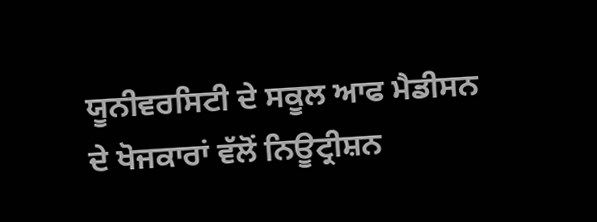ਯੂਨੀਵਰਸਿਟੀ ਦੇ ਸਕੂਲ ਆਫ ਮੈਡੀਸਨ ਦੇ ਖੋਜਕਾਰਾਂ ਵੱਲੋਂ ਨਿਊਟ੍ਰੀਸ਼ਨ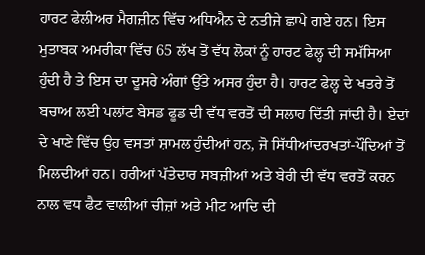ਹਾਰਟ ਫੇਲੀਅਰ ਮੈਗਜ਼ੀਨ ਵਿੱਚ ਅਧਿਐਨ ਦੇ ਨਤੀਜੇ ਛਾਪੇ ਗਏ ਹਨ। ਇਸ ਮੁਤਾਬਕ ਅਮਰੀਕਾ ਵਿੱਚ 65 ਲੱਖ ਤੋਂ ਵੱਧ ਲੋਕਾਂ ਨੂੰ ਹਾਰਟ ਫੇਲ੍ਹ ਦੀ ਸਮੱਸਿਆ ਹੁੰਦੀ ਹੈ ਤੇ ਇਸ ਦਾ ਦੂਸਰੇ ਅੰਗਾਂ ਉੱਤੇ ਅਸਰ ਹੁੰਦਾ ਹੈ। ਹਾਰਟ ਫੇਲ੍ਹ ਦੇ ਖਤਰੇ ਤੋਂ ਬਚਾਅ ਲਈ ਪਲਾਂਟ ਬੇਸਡ ਫੂਡ ਦੀ ਵੱਧ ਵਰਤੋਂ ਦੀ ਸਲਾਹ ਦਿੱਤੀ ਜਾਂਦੀ ਹੈ। ਏਦਾਂ ਦੇ ਖਾਣੇ ਵਿੱਚ ਉਹ ਵਸਤਾਂ ਸ਼ਾਮਲ ਹੁੰਦੀਆਂ ਹਨ, ਜੋ ਸਿੱਧੀਆਂਦਰਖਤਾਂ-ਪੌਦਿਆਂ ਤੋਂ ਮਿਲਦੀਆਂ ਹਨ। ਹਰੀਆਂ ਪੱਤੇਦਾਰ ਸਬਜ਼ੀਆਂ ਅਤੇ ਬੇਰੀ ਦੀ ਵੱਧ ਵਰਤੋਂ ਕਰਨ ਨਾਲ ਵਧ ਫੈਟ ਵਾਲੀਆਂ ਚੀਜ਼ਾਂ ਅਤੇ ਮੀਟ ਆਦਿ ਦੀ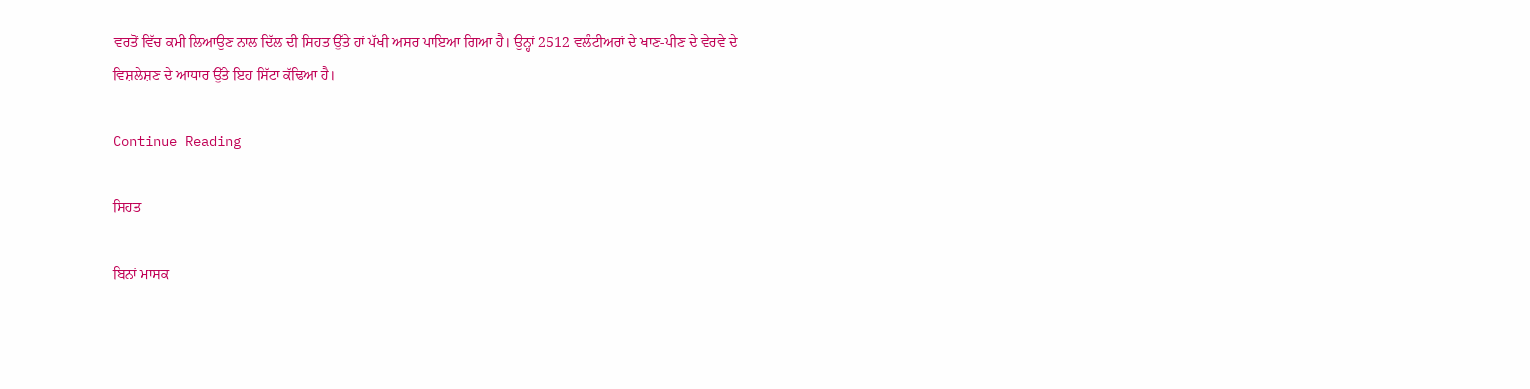ਵਰਤੋਂ ਵਿੱਚ ਕਮੀ ਲਿਆਉਣ ਨਾਲ ਦਿੱਲ ਦੀ ਸਿਹਤ ਉੱਤੇ ਹਾਂ ਪੱਖੀ ਅਸਰ ਪਾਇਆ ਗਿਆ ਹੈ। ਉਨ੍ਹਾਂ 2512 ਵਲੰਟੀਅਰਾਂ ਦੇ ਖਾਣ-ਪੀਣ ਦੇ ਵੇਰਵੇ ਦੇ ਵਿਸ਼ਲੇਸ਼ਣ ਦੇ ਆਧਾਰ ਉੱਤੇ ਇਹ ਸਿੱਟਾ ਕੱਢਿਆ ਹੈ।

Continue Reading

ਸਿਹਤ

ਬਿਨਾਂ ਮਾਸਕ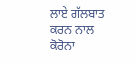ਲਾਏ ਗੱਲਬਾਤ ਕਰਨ ਨਾਲ ਕੋਰੋਨਾ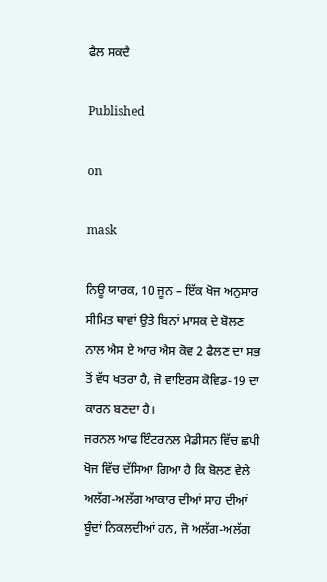ਫੈਲ ਸਕਦੈ

Published

on

mask

ਨਿਊ ਯਾਰਕ, 10 ਜੂਨ – ਇੱਕ ਖੋਜ ਅਨੁਸਾਰ ਸੀਮਿਤ ਥਾਵਾਂ ਉਤੇ ਬਿਨਾਂ ਮਾਸਕ ਦੇ ਬੋਲਣ ਨਾਲ ਐਸ ਏ ਆਰ ਐਸ ਕੋਵ 2 ਫੈਲਣ ਦਾ ਸਭ ਤੋਂ ਵੱਧ ਖਤਰਾ ਹੈ, ਜੋ ਵਾਇਰਸ ਕੋਵਿਡ-19 ਦਾ ਕਾਰਨ ਬਣਦਾ ਹੈ।
ਜਰਨਲ ਆਫ ਇੰਟਰਨਲ ਮੈਡੀਸਨ ਵਿੱਚ ਛਪੀ ਖੋਜ ਵਿੱਚ ਦੱਸਿਆ ਗਿਆ ਹੈ ਕਿ ਬੋਲਣ ਵੇਲੇ ਅਲੱਗ-ਅਲੱਗ ਆਕਾਰ ਦੀਆਂ ਸਾਹ ਦੀਆਂ ਬੂੰਦਾਂ ਨਿਕਲਦੀਆਂ ਹਨ, ਜੋ ਅਲੱਗ-ਅਲੱਗ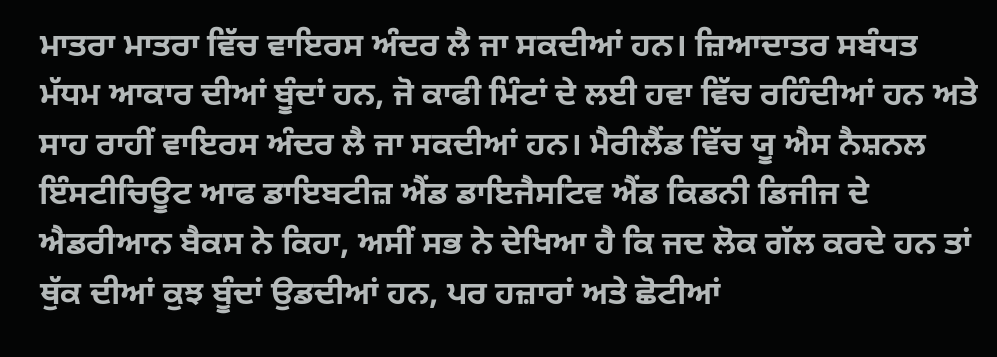ਮਾਤਰਾ ਮਾਤਰਾ ਵਿੱਚ ਵਾਇਰਸ ਅੰਦਰ ਲੈ ਜਾ ਸਕਦੀਆਂ ਹਨ। ਜ਼ਿਆਦਾਤਰ ਸਬੰਧਤ ਮੱਧਮ ਆਕਾਰ ਦੀਆਂ ਬੂੰਦਾਂ ਹਨ, ਜੋ ਕਾਫੀ ਮਿੰਟਾਂ ਦੇ ਲਈ ਹਵਾ ਵਿੱਚ ਰਹਿੰਦੀਆਂ ਹਨ ਅਤੇ ਸਾਹ ਰਾਹੀਂ ਵਾਇਰਸ ਅੰਦਰ ਲੈ ਜਾ ਸਕਦੀਆਂ ਹਨ। ਮੈਰੀਲੈਂਡ ਵਿੱਚ ਯੂ ਐਸ ਨੈਸ਼ਨਲ ਇੰਸਟੀਚਿਊਟ ਆਫ ਡਾਇਬਟੀਜ਼ ਐਂਡ ਡਾਇਜੈਸਟਿਵ ਐਂਡ ਕਿਡਨੀ ਡਿਜੀਜ ਦੇ ਐਡਰੀਆਨ ਬੈਕਸ ਨੇ ਕਿਹਾ, ਅਸੀਂ ਸਭ ਨੇ ਦੇਖਿਆ ਹੈ ਕਿ ਜਦ ਲੋਕ ਗੱਲ ਕਰਦੇ ਹਨ ਤਾਂ ਥੁੱਕ ਦੀਆਂ ਕੁਝ ਬੂੰਦਾਂ ਉਡਦੀਆਂ ਹਨ, ਪਰ ਹਜ਼ਾਰਾਂ ਅਤੇ ਛੋਟੀਆਂ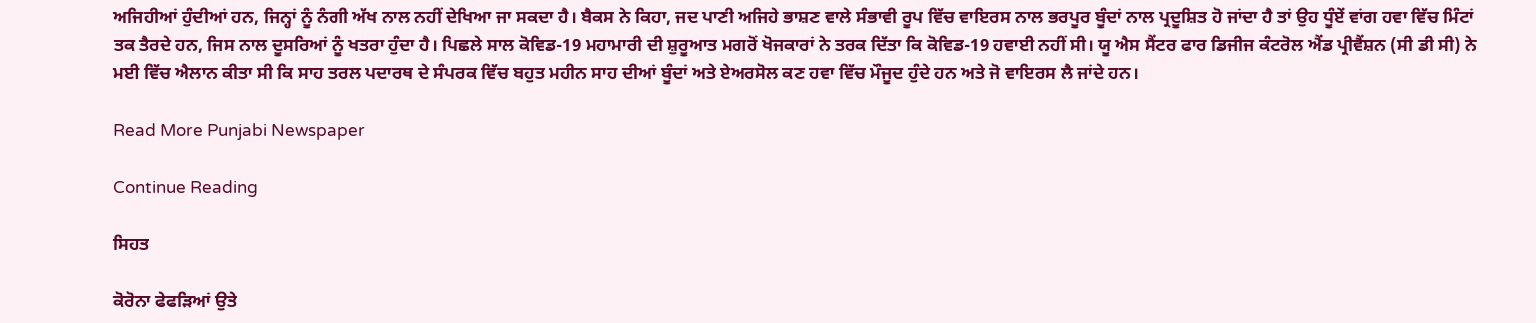ਅਜਿਹੀਆਂ ਹੁੰਦੀਆਂ ਹਨ, ਜਿਨ੍ਹਾਂ ਨੂੰ ਨੰਗੀ ਅੱਖ ਨਾਲ ਨਹੀਂ ਦੇਖਿਆ ਜਾ ਸਕਦਾ ਹੈ। ਬੈਕਸ ਨੇ ਕਿਹਾ, ਜਦ ਪਾਣੀ ਅਜਿਹੇ ਭਾਸ਼ਣ ਵਾਲੇ ਸੰਭਾਵੀ ਰੂਪ ਵਿੱਚ ਵਾਇਰਸ ਨਾਲ ਭਰਪੂਰ ਬੂੰਦਾਂ ਨਾਲ ਪ੍ਰਦੂਸ਼ਿਤ ਹੋ ਜਾਂਦਾ ਹੈ ਤਾਂ ਉਹ ਧੂੰਏਂ ਵਾਂਗ ਹਵਾ ਵਿੱਚ ਮਿੰਟਾਂ ਤਕ ਤੈਰਦੇ ਹਨ, ਜਿਸ ਨਾਲ ਦੂਸਰਿਆਂ ਨੂੰ ਖਤਰਾ ਹੁੰਦਾ ਹੈ। ਪਿਛਲੇ ਸਾਲ ਕੋਵਿਡ-19 ਮਹਾਮਾਰੀ ਦੀ ਸ਼ੁਰੂਆਤ ਮਗਰੋਂ ਖੋਜਕਾਰਾਂ ਨੇ ਤਰਕ ਦਿੱਤਾ ਕਿ ਕੋਵਿਡ-19 ਹਵਾਈ ਨਹੀਂ ਸੀ। ਯੂ ਐਸ ਸੈਂਟਰ ਫਾਰ ਡਿਜੀਜ ਕੰਟਰੋਲ ਐਂਡ ਪ੍ਰੀਵੈਂਸ਼ਨ (ਸੀ ਡੀ ਸੀ) ਨੇ ਮਈ ਵਿੱਚ ਐਲਾਨ ਕੀਤਾ ਸੀ ਕਿ ਸਾਹ ਤਰਲ ਪਦਾਰਥ ਦੇ ਸੰਪਰਕ ਵਿੱਚ ਬਹੁਤ ਮਹੀਨ ਸਾਹ ਦੀਆਂ ਬੂੰਦਾਂ ਅਤੇ ਏਅਰਸੋਲ ਕਣ ਹਵਾ ਵਿੱਚ ਮੌਜੂਦ ਹੁੰਦੇ ਹਨ ਅਤੇ ਜੋ ਵਾਇਰਸ ਲੈ ਜਾਂਦੇ ਹਨ।

Read More Punjabi Newspaper

Continue Reading

ਸਿਹਤ

ਕੋਰੋਨਾ ਫੇਫੜਿਆਂ ਉਤੇ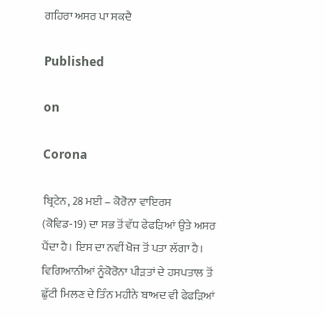ਗਹਿਰਾ ਅਸਰ ਪਾ ਸਕਦੈ

Published

on

Corona

ਬ੍ਰਿਟੇਨ, 28 ਮਈ – ਕੋਰੋਨਾ ਵਾਇਰਸ (ਕੋਵਿਡ-19) ਦਾ ਸਭ ਤੋਂ ਵੱਧ ਫੇਫੜਿਆਂ ਉਤੇ ਅਸਰ ਪੈਂਦਾ ਹੈ। ਇਸ ਦਾ ਨਵੀਂ ਖੋਜ ਤੋਂ ਪਤਾ ਲੱਗਾ ਹੈ। ਵਿਗਿਆਨੀਆਂ ਨੂੰਕੋਰੋਨਾ ਪੀੜਤਾਂ ਦੇ ਹਸਪਤਾਲ ਤੋਂ ਛੁੱਟੀ ਮਿਲਣ ਦੇ ਤਿੰਨ ਮਹੀਨੇ ਬਾਅਦ ਵੀ ਫੇਫੜਿਆਂ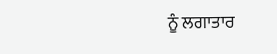ਨੂੰ ਲਗਾਤਾਰ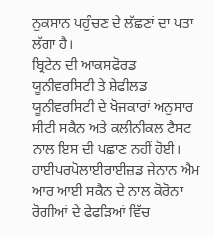ਨੁਕਸਾਨ ਪਹੁੰਚਣ ਦੇ ਲੱਛਣਾਂ ਦਾ ਪਤਾ ਲੱਗਾ ਹੈ।
ਬ੍ਰਿਟੇਨ ਦੀ ਆਕਸਫੋਰਡ ਯੂਨੀਵਰਸਿਟੀ ਤੇ ਸ਼ੇਫੀਲਡ ਯੂਨੀਵਰਸਿਟੀ ਦੇ ਖੋਜਕਾਰਾਂ ਅਨੁਸਾਰ ਸੀਟੀ ਸਕੈਨ ਅਤੇ ਕਲੀਨੀਕਲ ਟੈਸਟ ਨਾਲ ਇਸ ਦੀ ਪਛਾਣ ਨਹੀਂ ਹੋਈ। ਹਾਈਪਰਪੋਲਾਈਰਾਈਜ਼ਡ ਜੇਨਾਨ ਐਮ ਆਰ ਆਈ ਸਕੈਨ ਦੇ ਨਾਲ ਕੋਰੋਨਾ ਰੋਗੀਆਂ ਦੇ ਫੇਫੜਿਆਂ ਵਿੱਚ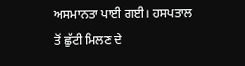ਅਸਮਾਨਤਾ ਪਾਈ ਗਈ। ਹਸਪਤਾਲ ਤੋਂ ਛੁੱਟੀ ਮਿਲਣ ਦੇ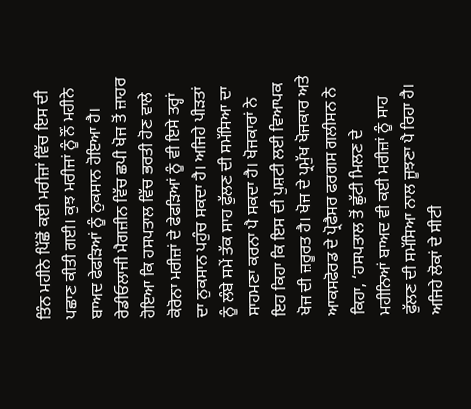ਤਿੰਨ ਮਹੀਨੇ ਪਿੱਛੋਂ ਕਈ ਮਰੀਜ਼ਾਂ ਵਿੱਚ ਇਸ ਦੀ ਪਛਾਣ ਕੀਤੀ ਗਈ। ਕੁਝ ਮਰੀਜਾਂ ਨੂੰ ਨੌਂ ਮਹੀਨੇ ਬਾਅਦ ਫੇਫੜਿਆਂ ਨੂੰ ਨੁਕਸਾਨ ਹੋਇਆ ਹੈ। ਰੇਡੀਓਲਾਜੀ ਮੈਗਜ਼ੀਨ ਵਿੱਚ ਛਪੀ ਖੋਜ ਤੋਂ ਜ਼ਾਹਰ ਹੋਇਆ ਕਿ ਹਸਪਤਾਲ ਵਿੱਚ ਭਰਤੀ ਹੋਣ ਵਾਲੇ ਕੋਰੋਨਾ ਮਰੀਜ਼ਾਂ ਦੇ ਫੇਫੜਿਆਂ ਨੂੰ ਵੀ ਇਸੇ ਤਰ੍ਹਾਂ ਦਾ ਨੁਕਸਾਨ ਪਹੁੰਚ ਸਕਦਾ ਹੈ। ਅਜਿਹੇ ਪੀੜਤਾਂ ਨੂੰ ਲੰਬੇ ਸਮੇਂ ਤੱਕ ਸਾਹ ਫੁੱਲਣ ਦੀ ਸਮੱਸਿਆ ਦਾ ਸਾਹਮਣਾ ਕਰਨਾ ਪੈ ਸਕਦਾ ਹੈ। ਖੋਜਕਾਰਾਂ ਨੇ ਇਹ ਕਿਹਾ ਕਿ ਇਸ ਦੀ ਪੁਸ਼ਟੀ ਲਈ ਵਿਆਪਕ ਖੋਜ ਦੀ ਜ਼ਰੂਰਤ ਹੈ। ਖੋਜ ਦੇ ਪ੍ਰਮੁੱਖ ਖੋਜਕਾਰ ਅਤੇ ਆਕਸਫੋਰਡ ਦੇ ਪ੍ਰੋਫੈਸਰ ਫਰਗਸ ਗਲੀਸਨ ਨੇ ਕਿਹਾ, ‘ਹਸਪਤਾਲ ਤੋਂ ਛੁੱਟੀ ਮਿਲਣ ਦੇ ਮਹੀਨਿਆਂ ਬਾਅਦ ਵੀ ਕਈ ਮਰੀਜ਼ਾਂ ਨੂੰ ਸਾਹ ਫੁੱਲਣ ਦੀ ਸਮੱਸਿਆ ਨਾਲ ਜੂਝਣਾ ਪੈ ਰਿਹਾ ਹੈ। ਅਜਿਹੇ ਲੋਕਾਂ ਦੇ ਸੀਟੀ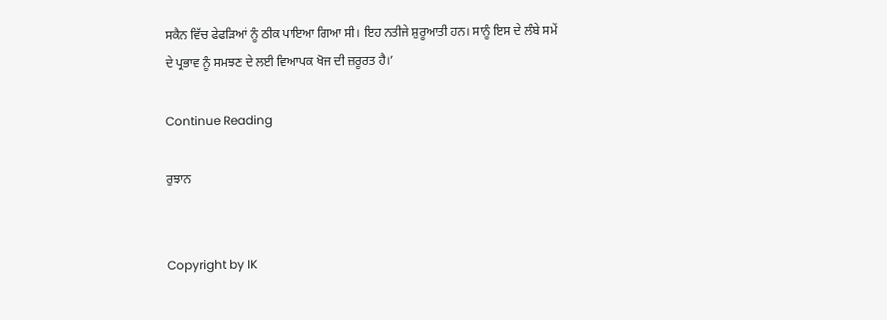ਸਕੈਨ ਵਿੱਚ ਫੇਫੜਿਆਂ ਨੂੰ ਠੀਕ ਪਾਇਆ ਗਿਆ ਸੀ। ਇਹ ਨਤੀਜੇ ਸ਼ੁਰੂਆਤੀ ਹਨ। ਸਾਨੂੰ ਇਸ ਦੇ ਲੰਬੇ ਸਮੇਂ ਦੇ ਪ੍ਰਭਾਵ ਨੂੰ ਸਮਝਣ ਦੇ ਲਈ ਵਿਆਪਕ ਖੋਜ ਦੀ ਜ਼ਰੂਰਤ ਹੈ।’

Continue Reading

ਰੁਝਾਨ


Copyright by IK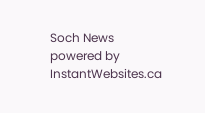Soch News powered by InstantWebsites.ca